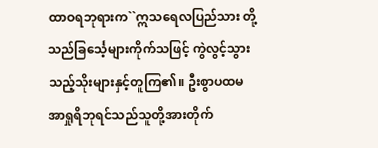ထာဝရဘုရားက``ဣသရေလပြည်သား တို့သည်ခြင်္သေ့များကိုက်သဖြင့် ကွဲလွင့်သွား သည့်သိုးများနှင့်တူကြ၏။ ဦးစွာပထမ အာရှုရိဘုရင်သည်သူတို့အားတိုက်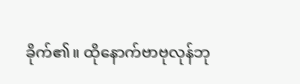ခိုက်၏။ ထိုနောက်ဗာဗုလုန်ဘု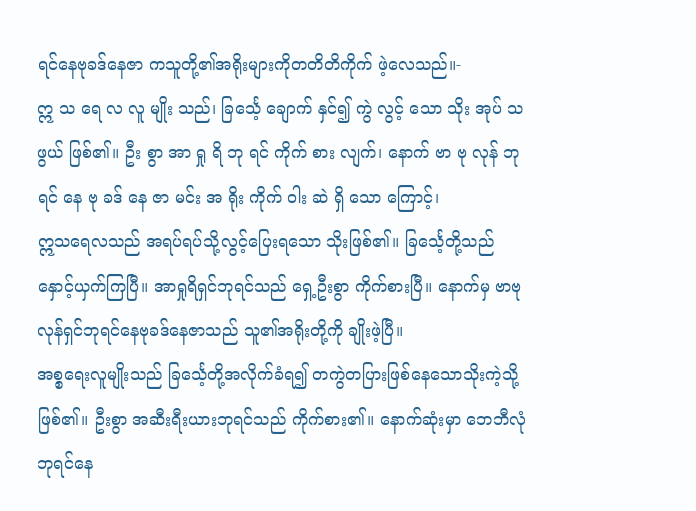ရင်နေဗုခဒ်နေဇာ ကသူတို့၏အရိုးများကိုတတိတိကိုက် ဖဲ့လေသည်။-
ဣ သ ရေ လ လူ မျိုး သည်၊ ခြင်္သေ့ ချောက် နှင်၍ ကွဲ လွင့် သော သိုး အုပ် သ ဖွယ် ဖြစ်၏။ ဦး စွာ အာ ရှု ရိ ဘု ရင် ကိုက် စား လျက်၊ နောက် ဗာ ဗု လုန် ဘု ရင် နေ ဗု ခဒ် နေ ဇာ မင်း အ ရိုး ကိုက် ဝါး ဆဲ ရှိ သော ကြောင့်၊
ဣသရေလသည် အရပ်ရပ်သို့လွင့်ပြေးရသော သိုးဖြစ်၏။ ခြင်္သေ့တို့သည် နှောင့်ယှက်ကြပြီ။ အာရှုရိရှင်ဘုရင်သည် ရှေ့ဦးစွာ ကိုက်စားပြီ။ နောက်မှ ဗာဗုလုန်ရှင်ဘုရင်နေဗုခဒ်နေဇာသည် သူ၏အရိုးတို့ကို ချိုးဖဲ့ပြီ။
အစ္စရေးလူမျိုးသည် ခြင်္သေ့တို့အလိုက်ခံရ၍ တကွဲတပြားဖြစ်နေသောသိုးကဲ့သို့ဖြစ်၏။ ဦးစွာ အဆီးရီးယားဘုရင်သည် ကိုက်စား၏။ နောက်ဆုံးမှာ ဘေဘီလုံဘုရင်နေ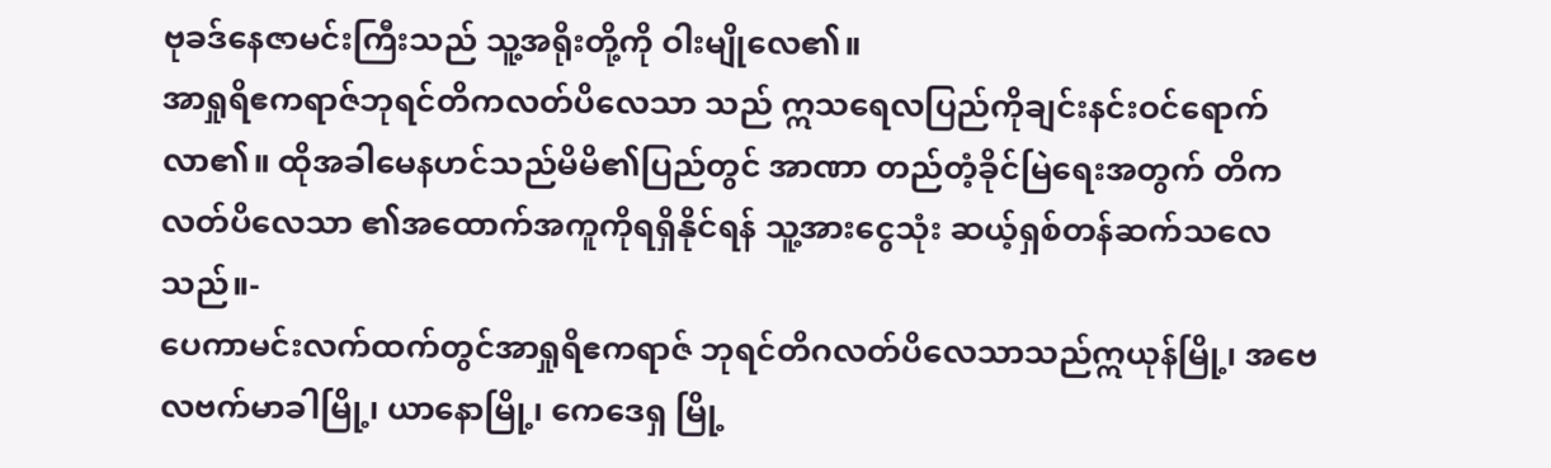ဗုခဒ်နေဇာမင်းကြီးသည် သူ့အရိုးတို့ကို ဝါးမျိုလေ၏။
အာရှုရိဧကရာဇ်ဘုရင်တိကလတ်ပိလေသာ သည် ဣသရေလပြည်ကိုချင်းနင်းဝင်ရောက်လာ၏။ ထိုအခါမေနဟင်သည်မိမိ၏ပြည်တွင် အာဏာ တည်တံ့ခိုင်မြဲရေးအတွက် တိကလတ်ပိလေသာ ၏အထောက်အကူကိုရရှိနိုင်ရန် သူ့အားငွေသုံး ဆယ့်ရှစ်တန်ဆက်သလေသည်။-
ပေကာမင်းလက်ထက်တွင်အာရှုရိဧကရာဇ် ဘုရင်တိဂလတ်ပိလေသာသည်ဣယုန်မြို့၊ အဗေလဗက်မာခါမြို့၊ ယာနောမြို့၊ ကေဒေရှ မြို့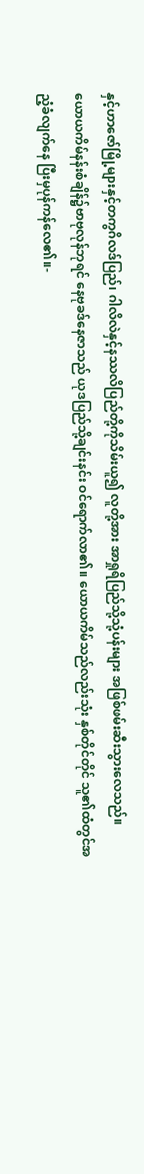နှင့်ဟာဇော်မြို့များနှင့်တကွဂိလဒ်ပြည်၊ ဂါလိလဲနှင့်နဿလိပြည်တို့ကိုသိမ်းယူ၍ လူတို့အား အာရှုရိပြည်သို့သုံ့ပန်းများ အဖြစ်ဖမ်းဆီးသွားလေသည်။
ယောယကိမ်နန်းစံချိန်၌ဗာဗုလုန်ဘုရင် နေဗုခဒ်နေဇာသည် ယုဒပြည်သို့ချင်းနင်း ဝင်ရောက်လာ၏။ ယောယကိမ်သည်လည်းသုံး နှစ်တိုင်တိုင် သူ၏ထံတွင်အညံ့ခံလျက်နေ ပြီးမှပုန်ကန်လေ၏။-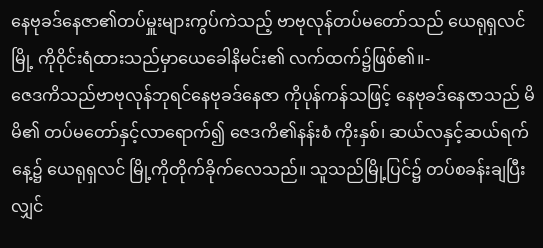နေဗုခဒ်နေဇာ၏တပ်မှူးများကွပ်ကဲသည့် ဗာဗုလုန်တပ်မတော်သည် ယေရုရှလင်မြို့ ကိုဝိုင်းရံထားသည်မှာယေခေါနိမင်း၏ လက်ထက်၌ဖြစ်၏။-
ဇေဒကိသည်ဗာဗုလုန်ဘုရင်နေဗုခဒ်နေဇာ ကိုပုန်ကန်သဖြင့် နေဗုခဒ်နေဇာသည် မိမိ၏ တပ်မတော်နှင့်လာရောက်၍ ဇေဒကိ၏နန်းစံ ကိုးနှစ်၊ ဆယ်လနှင့်ဆယ်ရက်နေ့၌ ယေရုရှလင် မြို့ကိုတိုက်ခိုက်လေသည်။ သူသည်မြို့ပြင်၌ တပ်စခန်းချပြီးလျှင်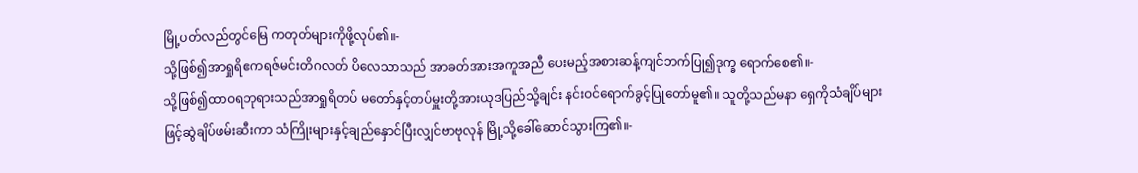မြို့ပတ်လည်တွင်မြေ ကတုတ်များကိုဖို့လုပ်၏။-
သို့ဖြစ်၍အာရှုရိဧကရဇ်မင်းတိဂလတ် ပိလေသာသည် အာခတ်အားအကူအညီ ပေးမည့်အစားဆန့်ကျင်ဘက်ပြု၍ဒုက္ခ ရောက်စေ၏။-
သို့ဖြစ်၍ထာဝရဘုရားသည်အာရှုရိတပ် မတော်နှင့်တပ်မှူးတို့အားယုဒပြည်သို့ချင်း နင်းဝင်ရောက်ခွင့်ပြုတော်မူ၏။ သူတို့သည်မနာ ရှေကိုသံချိပ်များဖြင့်ဆွဲချိပ်ဖမ်းဆီးကာ သံကြိုးများနှင့်ချည်နှောင်ပြီးလျှင်ဗာဗုလုန် မြို့သို့ခေါ်ဆောင်သွားကြ၏။-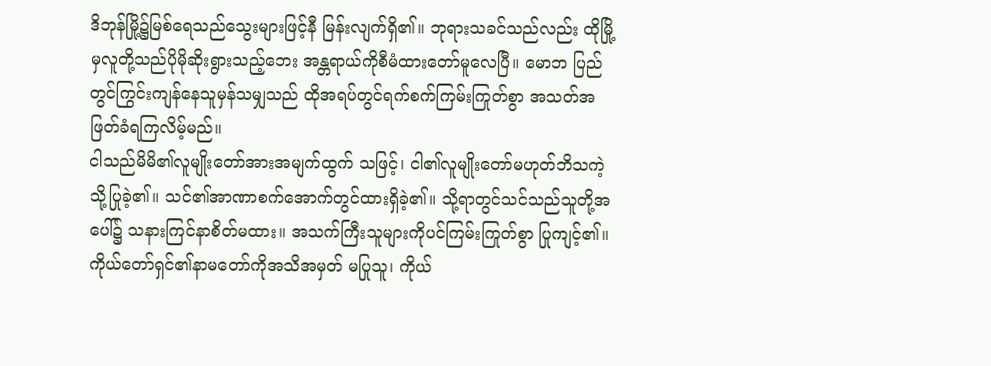ဒိဘုန်မြို့၌မြစ်ရေသည်သွေးများဖြင့်နီ မြန်းလျက်ရှိ၏။ ဘုရားသခင်သည်လည်း ထိုမြို့မှလူတို့သည်ပိုမိုဆိုးရွားသည့်ဘေး အန္တရာယ်ကိုစီမံထားတော်မူလေပြီ။ မောဘ ပြည်တွင်ကြွင်းကျန်နေသူမှန်သမျှသည် ထိုအရပ်တွင်ရက်စက်ကြမ်းကြုတ်စွာ အသတ်အဖြတ်ခံရကြလိမ့်မည်။
ငါသည်မိမိ၏လူမျိုးတော်အားအမျက်ထွက် သဖြင့်၊ ငါ၏လူမျိုးတော်မဟုတ်ဘိသကဲ့သို့ပြုခဲ့၏။ သင်၏အာဏာစက်အောက်တွင်ထားရှိခဲ့၏။ သို့ရာတွင်သင်သည်သူတို့အပေါ်၌ သနားကြင်နာစိတ်မထား။ အသက်ကြီးသူများကိုပင်ကြမ်းကြုတ်စွာ ပြုကျင့်၏။
ကိုယ်တော်ရှင်၏နာမတော်ကိုအသိအမှတ် မပြုသူ၊ ကိုယ်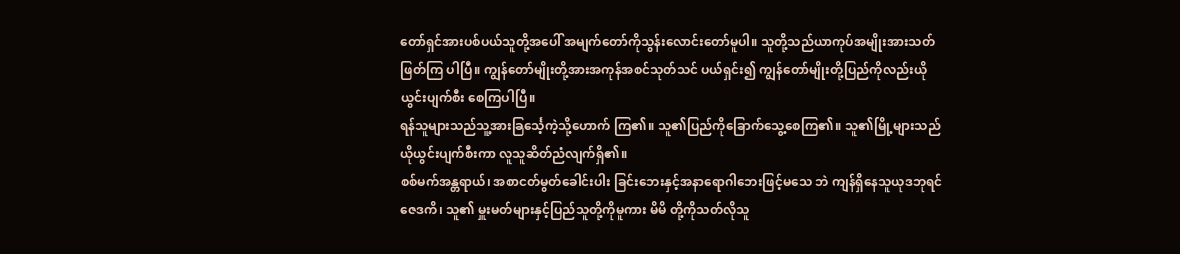တော်ရှင်အားပစ်ပယ်သူတို့အပေါ် အမျက်တော်ကိုသွန်းလောင်းတော်မူပါ။ သူတို့သည်ယာကုပ်အမျိုးအားသတ်ဖြတ်ကြ ပါပြီ။ ကျွန်တော်မျိုးတို့အားအကုန်အစင်သုတ်သင် ပယ်ရှင်း၍ ကျွန်တော်မျိုးတို့ပြည်ကိုလည်းယိုယွင်းပျက်စီး စေကြပါပြီ။
ရန်သူများသည်သူ့အားခြင်္သေ့ကဲ့သို့ဟောက် ကြ၏။ သူ၏ပြည်ကိုခြောက်သွေ့စေကြ၏။ သူ၏မြို့များသည်ယိုယွင်းပျက်စီးကာ လူသူဆိတ်ညံလျက်ရှိ၏။
စစ်မက်အန္တရာယ်၊ အစာငတ်မွတ်ခေါင်းပါး ခြင်းဘေးနှင့်အနာရောဂါဘေးဖြင့်မသေ ဘဲ ကျန်ရှိနေသူယုဒဘုရင်ဇေဒကိ၊ သူ၏ မှူးမတ်များနှင့်ပြည်သူတို့ကိုမူကား မိမိ တို့ကိုသတ်လိုသူ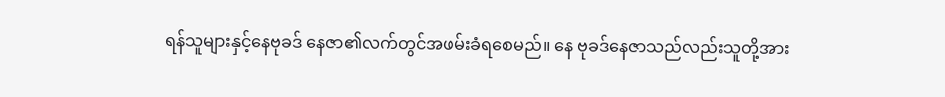ရန်သူများနှင့်နေဗုခဒ် နေဇာ၏လက်တွင်အဖမ်းခံရစေမည်။ နေ ဗုခဒ်နေဇာသည်လည်းသူတို့အား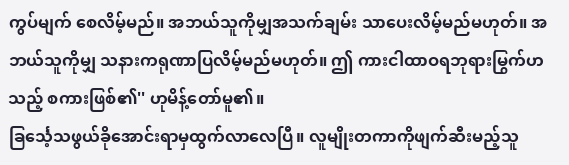ကွပ်မျက် စေလိမ့်မည်။ အဘယ်သူကိုမျှအသက်ချမ်း သာပေးလိမ့်မည်မဟုတ်။ အဘယ်သူကိုမျှ သနားကရုဏာပြလိမ့်မည်မဟုတ်။ ဤ ကားငါထာဝရဘုရားမြွက်ဟသည့် စကားဖြစ်၏'' ဟုမိန့်တော်မူ၏။
ခြင်္သေ့သဖွယ်ခိုအောင်းရာမှထွက်လာလေပြီ။ လူမျိုးတကာကိုဖျက်ဆီးမည့်သူ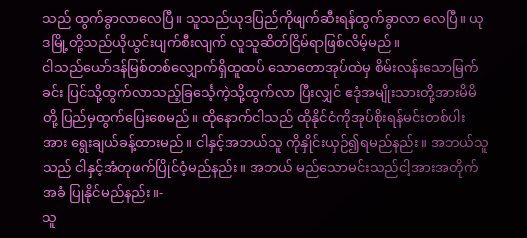သည် ထွက်ခွာလာလေပြီ။ သူသည်ယုဒပြည်ကိုဖျက်ဆီးရန်ထွက်ခွာလာ လေပြီ။ ယုဒမြို့တို့သည်ယိုယွင်းပျက်စီးလျက် လူသူဆိတ်ငြိမ်ရာဖြစ်လိမ့်မည်။
ငါသည်ယော်ဒန်မြစ်တစ်လျှောက်ရှိထူထပ် သောတောအုပ်ထဲမှ စိမ်းလန်းသောမြက်ခင်း ပြင်သို့ထွက်လာသည့်ခြင်္သေ့ကဲ့သို့ထွက်လာ ပြီးလျှင် ဧဒုံအမျိုးသားတို့အားမိမိတို့ ပြည်မှထွက်ပြေးစေမည်။ ထိုနောက်ငါသည် ထိုနိုင်ငံကိုအုပ်စိုးရန်မင်းတစ်ပါးအား ရွေးချယ်ခန့်ထားမည်။ ငါနှင့်အဘယ်သူ ကိုနှိုင်းယှဉ်၍ရမည်နည်း။ အဘယ်သူသည် ငါနှင့်အံတုဖက်ပြိုင်ဝံ့မည်နည်း။ အဘယ် မည်သောမင်းသည်ငါ့အားအတိုက်အခံ ပြုနိုင်မည်နည်း။-
သူ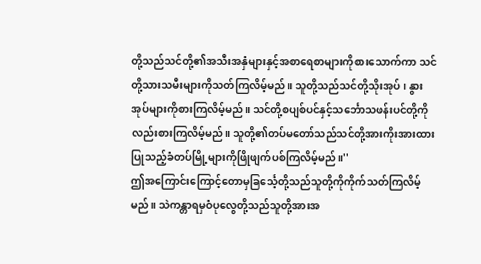တို့သည်သင်တို့၏အသီးအနှံများနှင့်အစာရေစာများကိုစားသောက်ကာ သင်တို့သားသမီးများကိုသတ်ကြလိမ့်မည်။ သူတို့သည်သင်တို့သိုးအုပ်၊ နွားအုပ်များကိုစားကြလိမ့်မည်။ သင်တို့စပျစ်ပင်နှင့်သင်္ဘောသဖန်းပင်တို့ကိုလည်းစားကြလိမ့်မည်။ သူတို့၏တပ်မတော်သည်သင်တို့အားကိုးအားထားပြုသည့်ခံတပ်မြို့များကိုဖြိုဖျက်ပစ်ကြလိမ့်မည်။''
ဤအကြောင်းကြောင့်တောမှခြင်္သေ့တို့သည်သူတို့ကိုကိုက်သတ်ကြလိမ့်မည်။ သဲကန္တာရမှဝံပုလွေတို့သည်သူတို့အားအ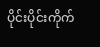ပိုင်းပိုင်းကိုက်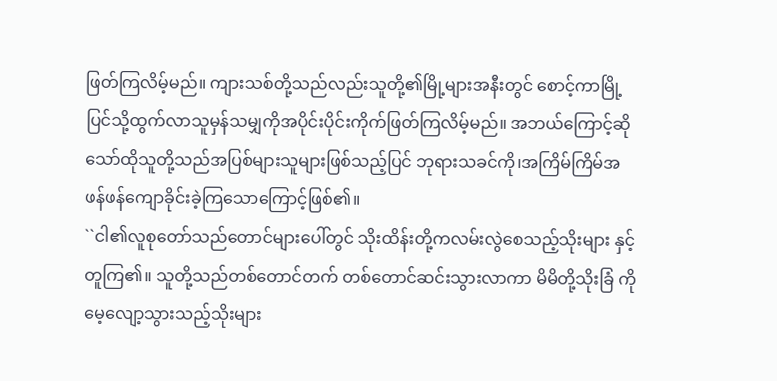ဖြတ်ကြလိမ့်မည်။ ကျားသစ်တို့သည်လည်းသူတို့၏မြို့များအနီးတွင် စောင့်ကာမြို့ပြင်သို့ထွက်လာသူမှန်သမျှကိုအပိုင်းပိုင်းကိုက်ဖြတ်ကြလိမ့်မည်။ အဘယ်ကြောင့်ဆိုသော်ထိုသူတို့သည်အပြစ်များသူများဖြစ်သည့်ပြင် ဘုရားသခင်ကို၊အကြိမ်ကြိမ်အဖန်ဖန်ကျောခိုင်းခဲ့ကြသောကြောင့်ဖြစ်၏။
``ငါ၏လူစုတော်သည်တောင်များပေါ်တွင် သိုးထိန်းတို့ကလမ်းလွဲစေသည့်သိုးများ နှင့်တူကြ၏။ သူတို့သည်တစ်တောင်တက် တစ်တောင်ဆင်းသွားလာကာ မိမိတို့သိုးခြံ ကိုမေ့လျော့သွားသည့်သိုးများ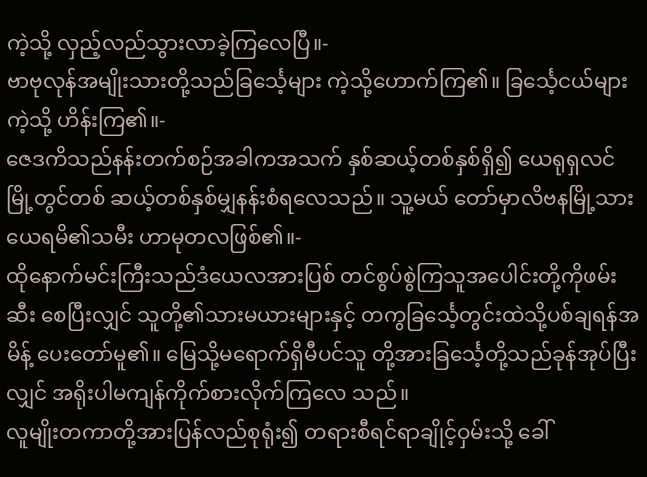ကဲ့သို့ လှည့်လည်သွားလာခဲ့ကြလေပြီ။-
ဗာဗုလုန်အမျိုးသားတို့သည်ခြင်္သေ့များ ကဲ့သို့ဟောက်ကြ၏။ ခြင်္သေ့ငယ်များကဲ့သို့ ဟိန်းကြ၏။-
ဇေဒကိသည်နန်းတက်စဉ်အခါကအသက် နှစ်ဆယ့်တစ်နှစ်ရှိ၍ ယေရုရှလင်မြို့တွင်တစ် ဆယ့်တစ်နှစ်မျှနန်းစံရလေသည်။ သူ့မယ် တော်မှာလိဗနမြို့သားယေရမိ၏သမီး ဟာမုတလဖြစ်၏။-
ထိုနောက်မင်းကြီးသည်ဒံယေလအားပြစ် တင်စွပ်စွဲကြသူအပေါင်းတို့ကိုဖမ်းဆီး စေပြီးလျှင် သူတို့၏သားမယားများနှင့် တကွခြင်္သေ့တွင်းထဲသို့ပစ်ချရန်အမိန့် ပေးတော်မူ၏။ မြေသို့မရောက်ရှိမီပင်သူ တို့အားခြင်္သေ့တို့သည်ခုန်အုပ်ပြီးလျှင် အရိုးပါမကျန်ကိုက်စားလိုက်ကြလေ သည်။
လူမျိုးတကာတို့အားပြန်လည်စုရုံး၍ တရားစီရင်ရာချိုင့်ဝှမ်းသို့ ခေါ်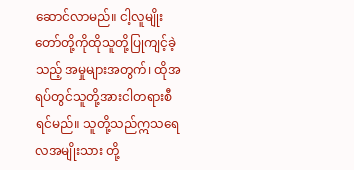ဆောင်လာမည်။ ငါ့လူမျိုးတော်တို့ကိုထိုသူတို့ပြုကျင့်ခဲ့သည့် အမှုများအတွက်၊ ထိုအရပ်တွင်သူတို့အားငါတရားစီရင်မည်။ သူတို့သည်ဣသရေလအမျိုးသား တို့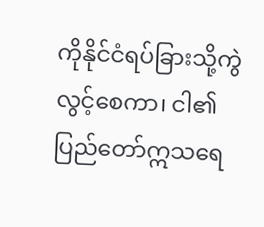ကိုနိုင်ငံရပ်ခြားသို့ကွဲလွင့်စေကာ၊ ငါ၏ပြည်တော်ဣသရေ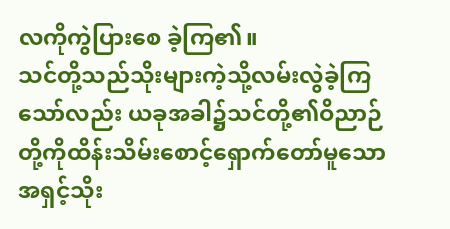လကိုကွဲပြားစေ ခဲ့ကြ၏။
သင်တို့သည်သိုးများကဲ့သို့လမ်းလွဲခဲ့ကြ သော်လည်း ယခုအခါ၌သင်တို့၏ဝိညာဉ် တို့ကိုထိန်းသိမ်းစောင့်ရှောက်တော်မူသော အရှင့်သိုး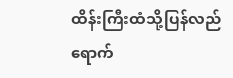ထိန်းကြီးထံသို့ပြန်လည်ရောက်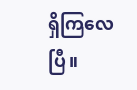ရှိကြလေပြီ။